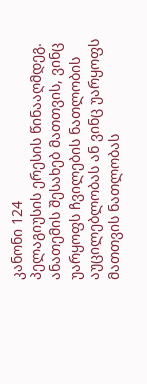კანონი 124
პელაგიუსის ერესის წინააღმდეგ. ანათემის შესახებ მათთვის, ვინც უარყოფს ჩვილების ნათლობის აუცილებლობას ან ვინც უარყოფს მათთვის ნათლობას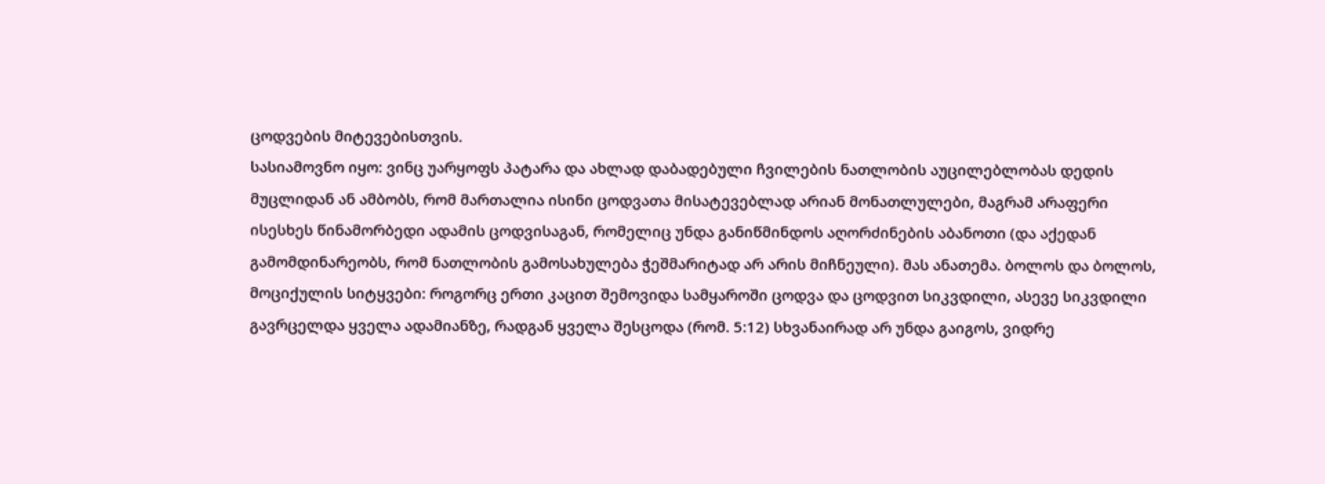ცოდვების მიტევებისთვის.
სასიამოვნო იყო: ვინც უარყოფს პატარა და ახლად დაბადებული ჩვილების ნათლობის აუცილებლობას დედის მუცლიდან ან ამბობს, რომ მართალია ისინი ცოდვათა მისატევებლად არიან მონათლულები, მაგრამ არაფერი ისესხეს წინამორბედი ადამის ცოდვისაგან, რომელიც უნდა განიწმინდოს აღორძინების აბანოთი (და აქედან გამომდინარეობს, რომ ნათლობის გამოსახულება ჭეშმარიტად არ არის მიჩნეული). მას ანათემა. ბოლოს და ბოლოს, მოციქულის სიტყვები: როგორც ერთი კაცით შემოვიდა სამყაროში ცოდვა და ცოდვით სიკვდილი, ასევე სიკვდილი გავრცელდა ყველა ადამიანზე, რადგან ყველა შესცოდა (რომ. 5:12) სხვანაირად არ უნდა გაიგოს, ვიდრე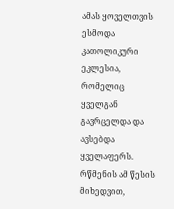ამას ყოველთვის ესმოდა კათოლიკური ეკლესია, რომელიც ყველგან გავრცელდა და ავსებდა ყველაფერს. რწმენის ამ წესის მიხედვით,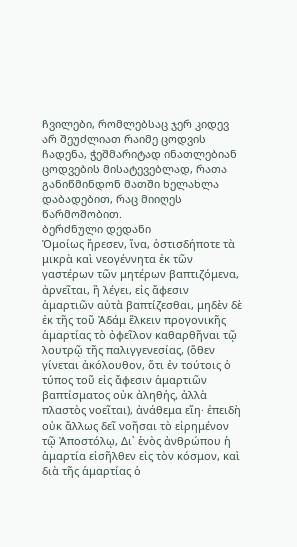ჩვილები, რომლებსაც ჯერ კიდევ არ შეუძლიათ რაიმე ცოდვის ჩადენა, ჭეშმარიტად ინათლებიან ცოდვების მისატევებლად, რათა განიწმინდონ მათში ხელახლა დაბადებით, რაც მიიღეს წარმოშობით.
ბერძნული დედანი
Ὁμοίως ἤρεσεν, ἵνα, ὁστισδήποτε τὰ μικρὰ καὶ νεογέννητα ἐκ τῶν γαστέρων τῶν μητέρων βαπτιζόμενα, ἀρνεῖται, ἢ λέγει, εἰς ἄφεσιν ἁμαρτιῶν αὐτὰ βαπτίζεσθαι, μηδὲν δὲ ἐκ τῆς τοῦ Ἀδάμ ἕλκειν προγονικῆς ἁμαρτίας τὸ ὀφεῖλον καθαρθῆναι τῷ λουτρῷ τῆς παλιγγενεσίας, (ὅθεν γίνεται ἀκόλουθον, ὅτι ἐν τούτοις ὁ τύπος τοῦ εἰς ἄφεσιν ἁμαρτιῶν βαπτίσματος οὐκ ἀληθής, ἀλλὰ πλαστὸς νοεῖται), ἀνάθεμα εἴη· ἐπειδὴ οὐκ ἄλλως δεῖ νοῆσαι τὸ εἰρημένον τῷ Ἀποστόλῳ, Δι᾽ ἑνὸς ἀνθρώπου ἡ ἁμαρτία εἰσῆλθεν εἰς τὸν κόσμον, καὶ διὰ τῆς ἁμαρτίας ὁ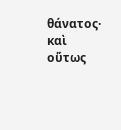θάνατος· καὶ οὕτως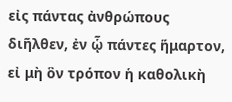εἰς πάντας ἀνθρώπους διῆλθεν, ἐν ᾧ πάντες ἥμαρτον, εἰ μὴ ὃν τρόπον ἡ καθολικὴ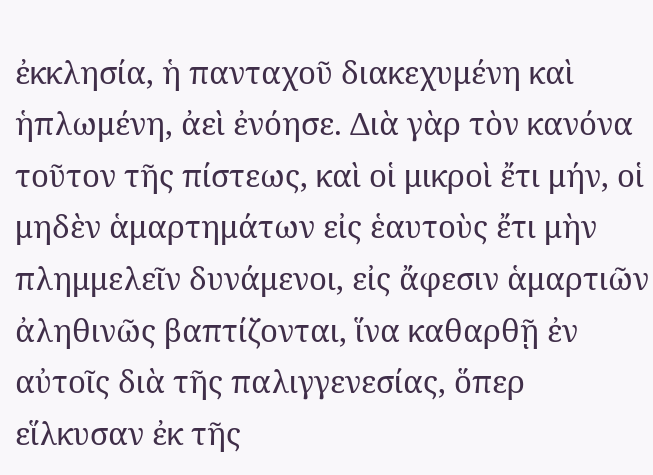ἐκκλησία, ἡ πανταχοῦ διακεχυμένη καὶ ἡπλωμένη, ἀεὶ ἐνόησε. Διὰ γὰρ τὸν κανόνα τοῦτον τῆς πίστεως, καὶ οἱ μικροὶ ἔτι μήν, οἱ μηδὲν ἁμαρτημάτων εἰς ἑαυτοὺς ἔτι μὴν πλημμελεῖν δυνάμενοι, εἰς ἄφεσιν ἁμαρτιῶν ἀληθινῶς βαπτίζονται, ἵνα καθαρθῇ ἐν αὐτοῖς διὰ τῆς παλιγγενεσίας, ὅπερ εἵλκυσαν ἐκ τῆς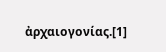ἀρχαιογονίας.[1]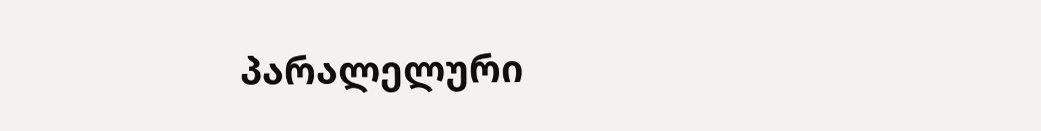პარალელური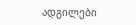ადგილები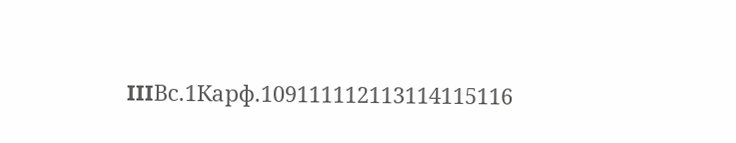IIIВс.1Карф.109111112113114115116